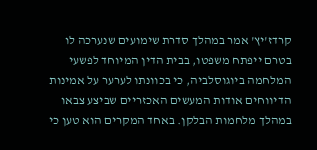קרדז'יץ' אמר במהלך סדרת שימועים שנערכה לו בטרם ייפתח משפטו, בבית הדין המיוחד לפשעי המלחמה ביוגוסלביה, כי בכוונתו לערער על אמינות הדיווחים אודות המעשים האכזריים שביצע צבאו במהלך מלחמות הבלקן. באחד המקרים הוא טען כי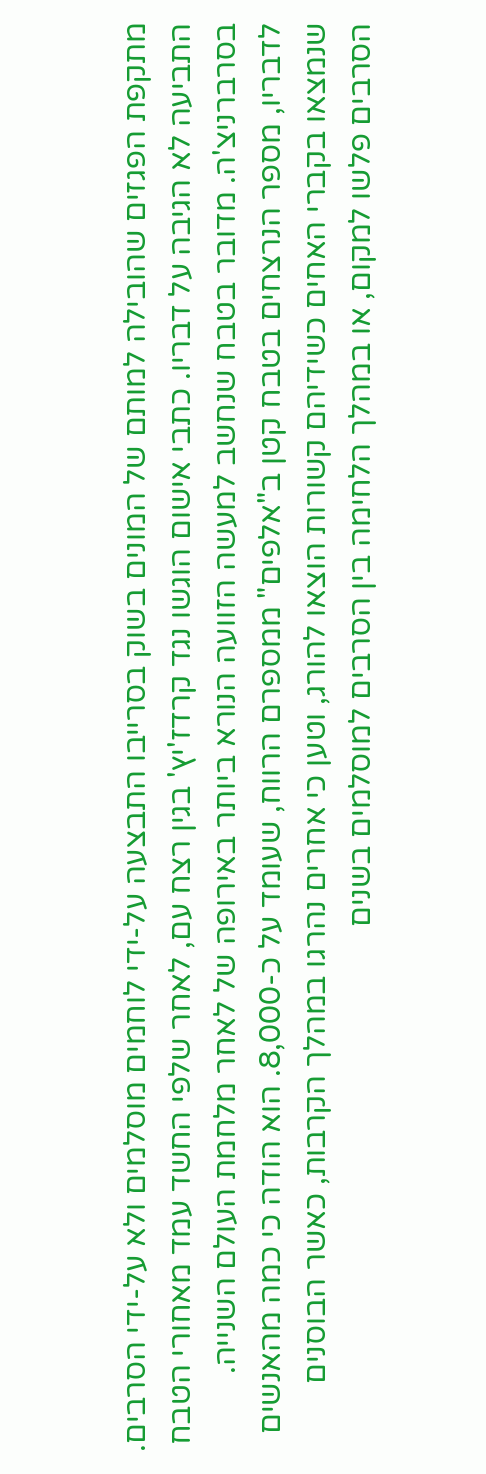מתקפת הפגזים שהובילה למותם של המונים בשוק בסרייבו התבצעה על-ידי לוחמים מוסלמים ולא על-ידי הסרבים.
התביעה לא הגיבה על דבריו. כתבי אישום הוגשו נגד קרדז'יץ' בגין רצח עם, לאחר שלפי החשד עמד מאחורי הטבח בסרברניצ'ה. מדובר בטבח שנחשב למעשה הזוועה הנורא ביותר באירופה של לאחר מלחמת העולם השנייה.
לדבריו, מספר הנרצחים בטבח קטן ב"אלפים" ממספרם הרווח, שעומד על כ-8,000. הוא הודה כי כמה מהאנשים שנמצאו בקברי האחים כשידיהם קשורות הוצאו להורג, וטען כי אחרים נהרגו במהלך הקרבות, כאשר הבוסנים הסרבים פלשו למקום, או במהלך הלחימה בין הסרבים למוסלמים בשנים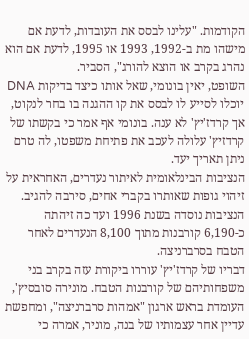הקודמות. "עלינו לבסס את העובדות, לדעת אם מישהו מת ב-1992, 1993 או 1995, לדעת אם הוא נהרג בקרב או הוצא להורג", הסביר.
השופט, יאין בונומי, שאל אותו כיצד בדיקות DNA יוכלו לסייע לו לבסס את קו ההגנה בו בחר לנקוט, אך קרדז'יץ' לא ענה. בונומי אף אמר כי בקשתו של קרדזיץ' עלולה לעכב את פתיחת משפטו, לה טרם ניתן תאריך יעד.
הנציבות הבינלאומית לאיתור נעדרים, האחראית על זיהוי גופות שאותרו בקברי אחים, סירבה להגיב. הנציבות נוסדה בשנת 1996 ועד כה זיהתה כ-6,190 קורבנות מתוך 8,100 הנעדרים לאחר הטבח בסרברניצה.
דבריו של קרדז'יץ' עוררו ביקורת עזה בקרב בני משפחותיהם של קורבנות הטבח. מונירה סובסיץ', העומדת בראש ארגון "אמהות סרברניצה", ומחפשת עדיין אחר עצמותיו של בנה, מוניר, אמרה כי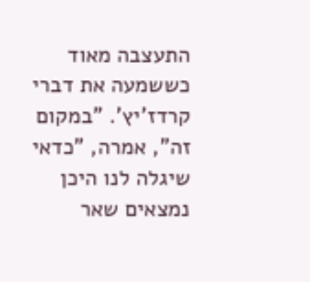התעצבה מאוד כששמעה את דברי קרדז'יץ'. "במקום זה", אמרה, "כדאי שיגלה לנו היכן נמצאים שאר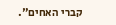קברי האחים".